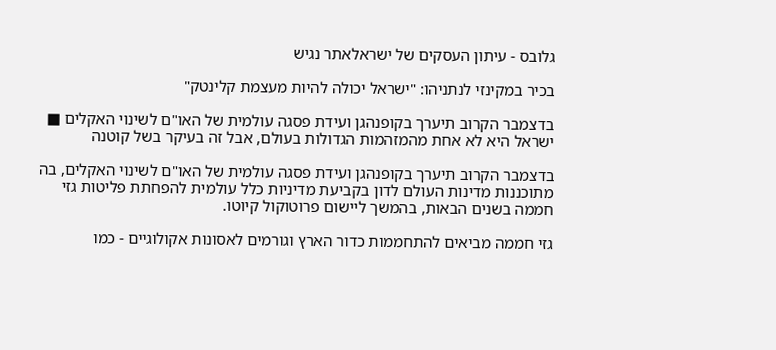גלובס - עיתון העסקים של ישראלאתר נגיש

בכיר במקינזי לנתניהו: "ישראל יכולה להיות מעצמת קלינטק"

בדצמבר הקרוב תיערך בקופנהגן ועידת פסגה עולמית של האו"ם לשינוי האקלים ■ ישראל היא לא אחת מהמזהמות הגדולות בעולם, אבל זה בעיקר בשל קוטנה

בדצמבר הקרוב תיערך בקופנהגן ועידת פסגה עולמית של האו"ם לשינוי האקלים, בה מתוכננות מדינות העולם לדון בקביעת מדיניות כלל עולמית להפחתת פליטות גזי חממה בשנים הבאות, בהמשך ליישום פרוטוקול קיוטו.

גזי חממה מביאים להתחממות כדור הארץ וגורמים לאסונות אקולוגיים - כמו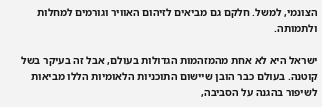הצונמי, למשל. חלקם גם מביאים לזיהום האוויר וגורמים למחלות ולתמותה.

ישראל היא לא אחת מהמזהמות הגדולות בעולם, אבל זה בעיקר בשל קוטנה. בעולם כבר הובן שיישום התוכניות הלאומיות הללו מביאות לשיפור בהגנה על הסביבה,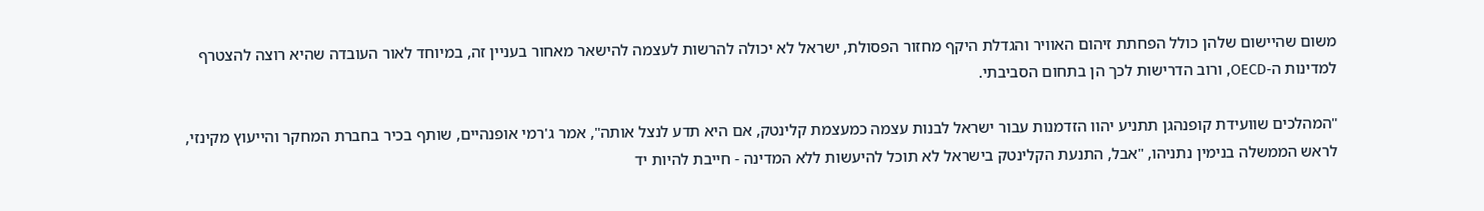משום שהיישום שלהן כולל הפחתת זיהום האוויר והגדלת היקף מחזור הפסולת, ישראל לא יכולה להרשות לעצמה להישאר מאחור בעניין זה, במיוחד לאור העובדה שהיא רוצה להצטרף למדינות ה-OECD, ורוב הדרישות לכך הן בתחום הסביבתי.

"המהלכים שוועידת קופנהגן תתניע יהוו הזדמנות עבור ישראל לבנות עצמה כמעצמת קלינטק, אם היא תדע לנצל אותה", אמר ג'רמי אופנהיים, שותף בכיר בחברת המחקר והייעוץ מקינזי, לראש הממשלה בנימין נתניהו, "אבל, התנעת הקלינטק בישראל לא תוכל להיעשות ללא המדינה - חייבת להיות יד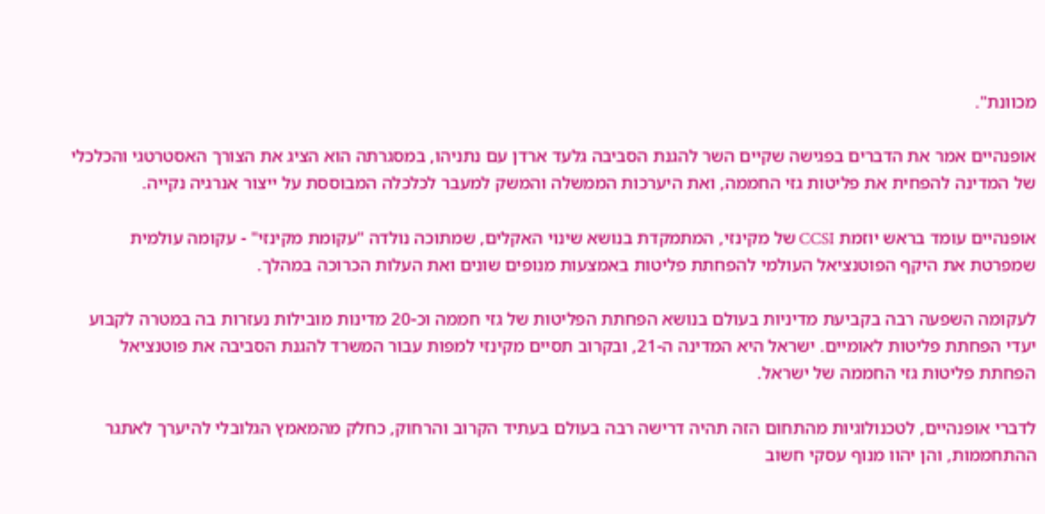מכוונת".

אופנהיים אמר את הדברים בפגישה שקיים השר להגנת הסביבה גלעד ארדן עם נתניהו, במסגרתה הוא הציג את הצורך האסטרטגי והכלכלי של המדינה להפחית את פליטות גזי החממה, ואת היערכות הממשלה והמשק למעבר לכלכלה המבוססת על ייצור אנרגיה נקייה.

אופנהיים עומד בראש יוזמת CCSI של מקינזי, המתמקדת בנושא שינוי האקלים, שמתוכה נולדה "עקומת מקינזי" - עקומה עולמית שמפרטת את היקף הפוטנציאל העולמי להפחתת פליטות באמצעות מנופים שונים ואת העלות הכרוכה במהלך.

לעקומה השפעה רבה בקביעת מדיניות בעולם בנושא הפחתת הפליטות של גזי חממה וכ-20 מדינות מובילות נעזרות בה במטרה לקבוע יעדי הפחתת פליטות לאומיים. ישראל היא המדינה ה-21, ובקרוב תסיים מקינזי למפות עבור המשרד להגנת הסביבה את פוטנציאל הפחתת פליטות גזי החממה של ישראל.

לדברי אופנהיים, לטכנולוגיות מהתחום הזה תהיה דרישה רבה בעולם בעתיד הקרוב והרחוק, כחלק מהמאמץ הגלובלי להיערך לאתגר ההתחממות, והן יהוו מנוף עסקי חשוב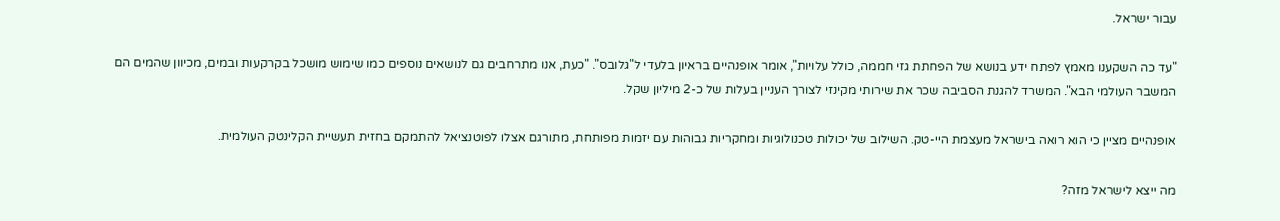עבור ישראל.

"עד כה השקענו מאמץ לפתח ידע בנושא של הפחתת גזי חממה, כולל עלויות", אומר אופנהיים בראיון בלעדי ל"גלובס". "כעת, אנו מתרחבים גם לנושאים נוספים כמו שימוש מושכל בקרקעות ובמים, מכיוון שהמים הם המשבר העולמי הבא". המשרד להגנת הסביבה שכר את שירותי מקינזי לצורך העניין בעלות של כ-2 מיליון שקל.

אופנהיים מציין כי הוא רואה בישראל מעצמת היי-טק. השילוב של יכולות טכנולוגיות ומחקריות גבוהות עם יזמות מפותחת, מתורגם אצלו לפוטנציאל להתמקם בחזית תעשיית הקלינטק העולמית.

מה ייצא לישראל מזה?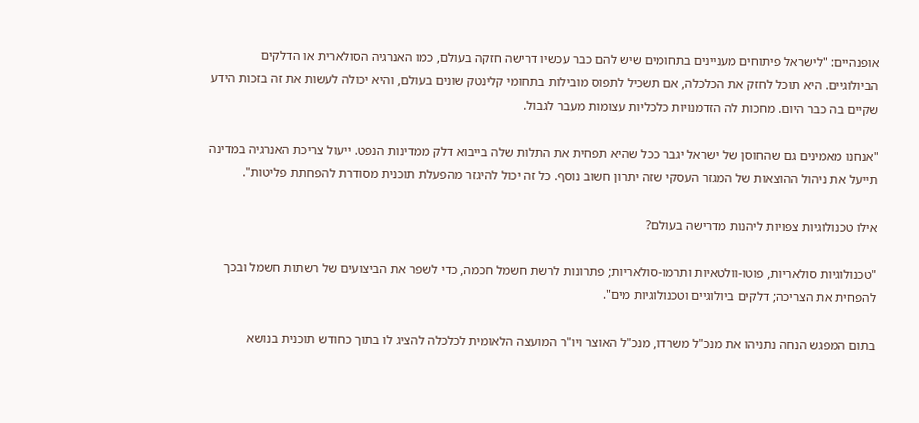אופנהיים: "לישראל פיתוחים מעניינים בתחומים שיש להם כבר עכשיו דרישה חזקה בעולם, כמו האנרגיה הסולארית או הדלקים הביולוגיים. היא תוכל לחזק את הכלכלה, אם תשכיל לתפוס מובילות בתחומי קלינטק שונים בעולם, והיא יכולה לעשות את זה בזכות הידע שקיים בה כבר היום. מחכות לה הזדמנויות כלכליות עצומות מעבר לגבול.

"אנחנו מאמינים גם שהחוסן של ישראל יגבר ככל שהיא תפחית את התלות שלה בייבוא דלק ממדינות הנפט. ייעול צריכת האנרגיה במדינה תייעל את ניהול ההוצאות של המגזר העסקי שזה יתרון חשוב נוסף. כל זה יכול להיגזר מהפעלת תוכנית מסודרת להפחתת פליטות".

אילו טכנולוגיות צפויות ליהנות מדרישה בעולם?

"טכנולוגיות סולאריות, פוטו-וולטאיות ותרמו-סולאריות; פתרונות לרשת חשמל חכמה, כדי לשפר את הביצועים של רשתות חשמל ובכך להפחית את הצריכה; דלקים ביולוגיים וטכנולוגיות מים".

בתום המפגש הנחה נתניהו את מנכ"ל משרדו, מנכ"ל האוצר ויו"ר המועצה הלאומית לכלכלה להציג לו בתוך כחודש תוכנית בנושא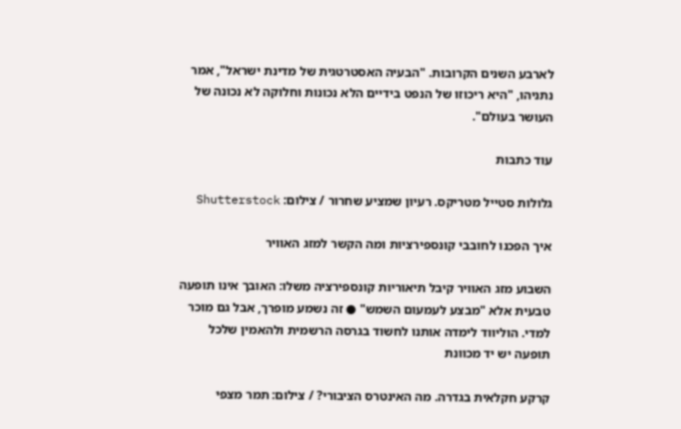לארבע השנים הקרובות. "הבעיה האסטרטגית של מדינת ישראל", אמר נתניהו, "היא ריכוזו של הנפט בידיים הלא נכונות וחלוקה לא נכונה של העושר בעולם".

עוד כתבות

גלולות סטייל מטריקס. רעיון שמציע שחרור / צילום: Shutterstock

איך הפכנו לחובבי קונספירציות ומה הקשר למזג האוויר

השבוע מזג האוויר קיבל תיאוריות קונספירציה משלו: האובך אינו תופעה טבעית אלא "מבצע לעמעום השמש" ● זה נשמע מופרך, אבל גם מוכר למדי. הוליווד לימדה אותנו לחשוד בגרסה הרשמית ולהאמין שלכל תופעה יש יד מכוונת

קרקע חקלאית בגדרה. מה האינטרס הציבורי? / צילום: תמר מצפי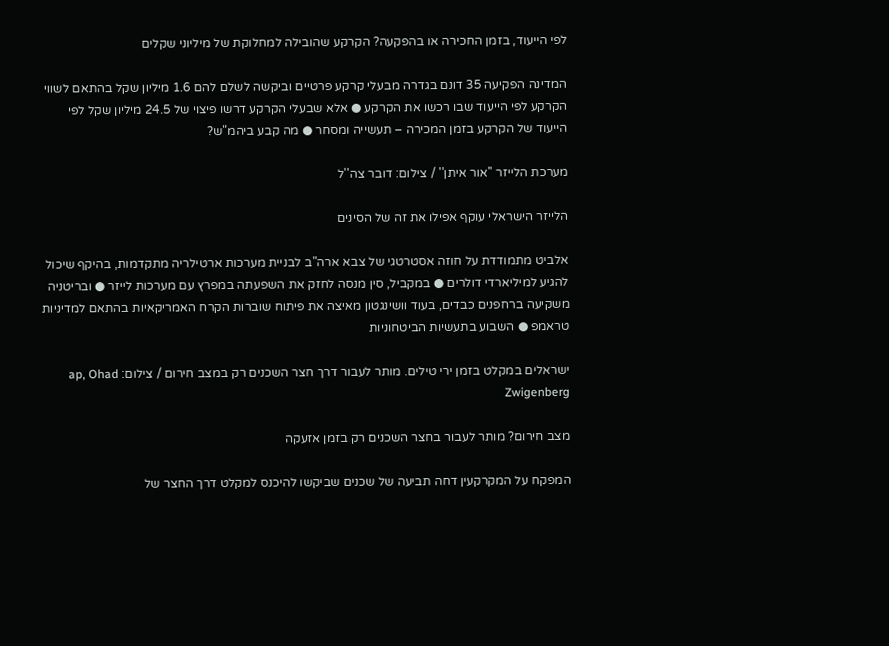לפי הייעוד, בזמן החכירה או בהפקעה? הקרקע שהובילה למחלוקת של מיליוני שקלים

המדינה הפקיעה 35 דונם בגדרה מבעלי קרקע פרטיים וביקשה לשלם להם 1.6 מיליון שקל בהתאם לשווי הקרקע לפי הייעוד שבו רכשו את הקרקע ● אלא שבעלי הקרקע דרשו פיצוי של 24.5 מיליון שקל לפי הייעוד של הקרקע בזמן המכירה – תעשייה ומסחר ● מה קבע ביהמ"ש?

מערכת הלייזר ''אור איתן'' / צילום: דובר צה''ל

הלייזר הישראלי עוקף אפילו את זה של הסינים

אלביט מתמודדת על חוזה אסטרטגי של צבא ארה"ב לבניית מערכות ארטילריה מתקדמות, בהיקף שיכול להגיע למיליארדי דולרים ● במקביל, סין מנסה לחזק את השפעתה במפרץ עם מערכות לייזר ● ובריטניה משקיעה ברחפנים כבדים, בעוד וושינגטון מאיצה את פיתוח שוברות הקרח האמריקאיות בהתאם למדיניות טראמפ ● השבוע בתעשיות הביטחוניות

ישראלים במקלט בזמן ירי טילים. מותר לעבור דרך חצר השכנים רק במצב חירום / צילום: ap, Ohad Zwigenberg

מצב חירום? מותר לעבור בחצר השכנים רק בזמן אזעקה

המפקח על המקרקעין דחה תביעה של שכנים שביקשו להיכנס למקלט דרך החצר של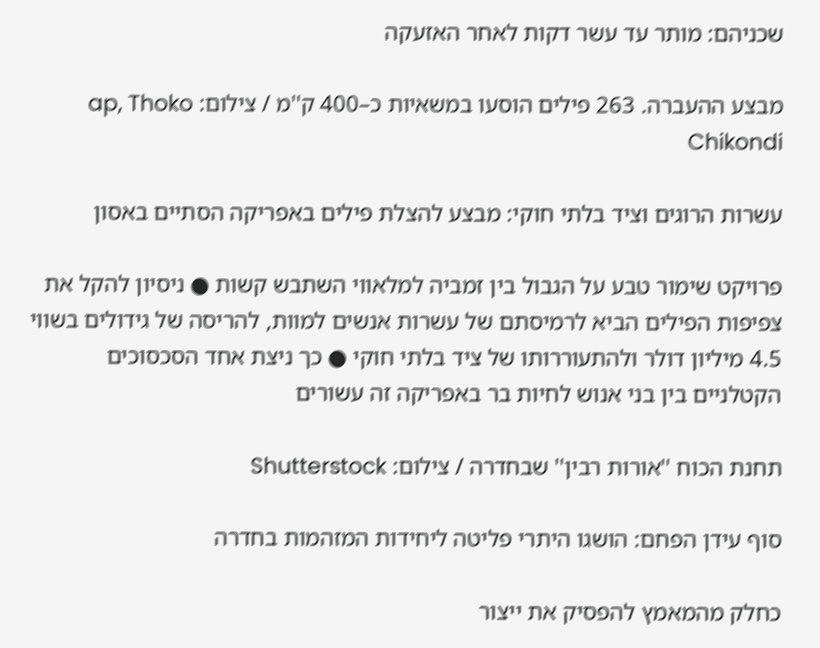שכניהם: מותר עד עשר דקות לאחר האזעקה

מבצע ההעברה. 263 פילים הוסעו במשאיות כ–400 ק''מ / צילום: ap, Thoko Chikondi

עשרות הרוגים וציד בלתי חוקי: מבצע להצלת פילים באפריקה הסתיים באסון

פרויקט שימור טבע על הגבול בין זמביה למלאווי השתבש קשות ● ניסיון להקל את צפיפות הפילים הביא לרמיסתם של עשרות אנשים למוות, להריסה של גידולים בשווי 4.5 מיליון דולר ולהתעוררותו של ציד בלתי חוקי ● כך ניצת אחד הסכסוכים הקטלניים בין בני אנוש לחיות בר באפריקה זה עשורים

תחנת הכוח ''אורות רבין'' שבחדרה / צילום: Shutterstock

סוף עידן הפחם: הושגו היתרי פליטה ליחידות המזהמות בחדרה

כחלק מהמאמץ להפסיק את ייצור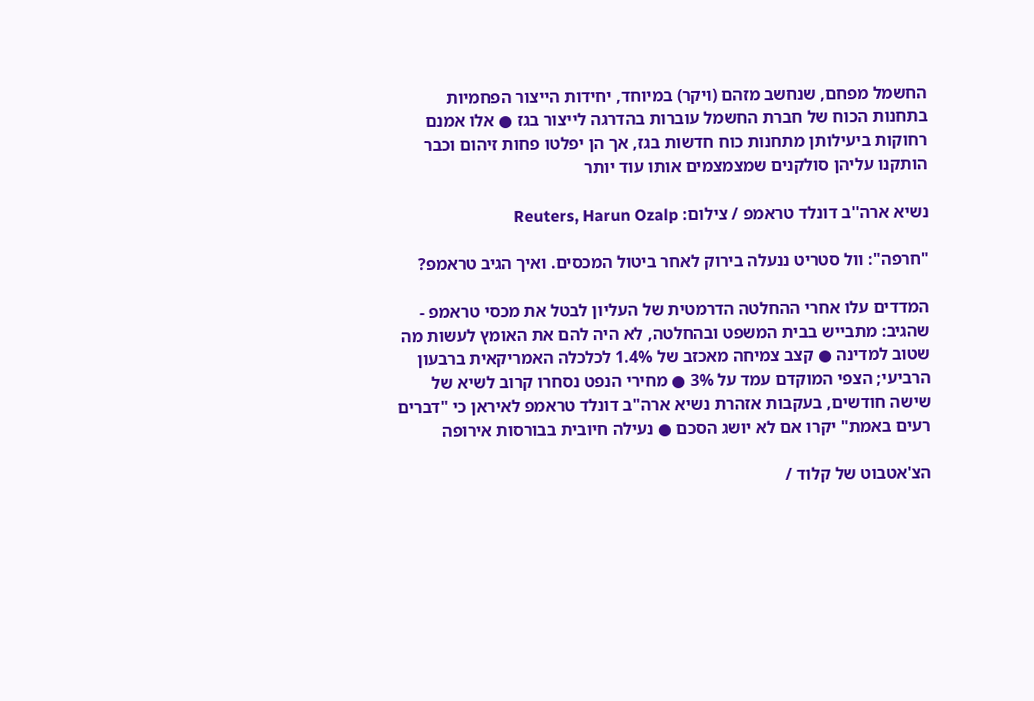החשמל מפחם, שנחשב מזהם (ויקר) במיוחד, יחידות הייצור הפחמיות בתחנות הכוח של חברת החשמל עוברות בהדרגה לייצור בגז ● אלו אמנם רחוקות ביעילותן מתחנות כוח חדשות בגז, אך הן יפלטו פחות זיהום וכבר הותקנו עליהן סולקנים שמצמצמים אותו עוד יותר

נשיא ארה''ב דונלד טראמפ / צילום: Reuters, Harun Ozalp

"חרפה": וול סטריט ננעלה בירוק לאחר ביטול המכסים. ואיך הגיב טראמפ?

המדדים עלו אחרי ההחלטה הדרמטית של העליון לבטל את מכסי טראמפ - שהגיב: מתבייש בבית המשפט ובהחלטה, לא היה להם את האומץ לעשות מה שטוב למדינה ● קצב צמיחה מאכזב של 1.4% לכלכלה האמריקאית ברבעון הרביעי; הצפי המוקדם עמד על 3% ● מחירי הנפט נסחרו קרוב לשיא של שישה חודשים, בעקבות אזהרת נשיא ארה"ב דונלד טראמפ לאיראן כי "דברים רעים באמת" יקרו אם לא יושג הסכם ● נעילה חיובית בבורסות אירופה

הצ'אטבוט של קלוד /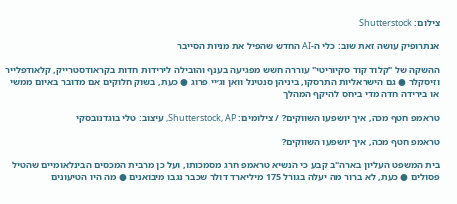צילום: Shutterstock

אנתרופיק עושה זאת שוב: כלי ה-AI החדש שהפיל את מניות הסייבר

ההשקה של "קלוד קוד סקיוריטי" עוררה חשש מפגיעה בענף והובילה לירידות חדות בקראודסטרייק, קלאודפלייר וזיסקלר ● גם הישראליות התרסקו, ביניהן סנטינל וואן וג׳יי פרוג ● כעת, בשוק חלוקים אם מדובר באיום ממשי או בירידה חדה מדי ביחס להיקף המהלך

טראמפ חטף מכה, איך יושפעו השווקים? / צילומים: Shutterstock, AP, עיצוב: טלי בוגדנובסקי

טראמפ חטף מכה, איך יושפעו השווקים?

בית המשפט העליון בארה"ב קבע כי הנשיא טראמפ חרג מסמכותו, ועל כן מרבית המכסים הבינלאומיים שהטיל פסולים ● כעת, לא ברור מה יעלה בגורל 175 מיליארד דולר שכבר נגבו מיבואנים ● מה היו הטיעונים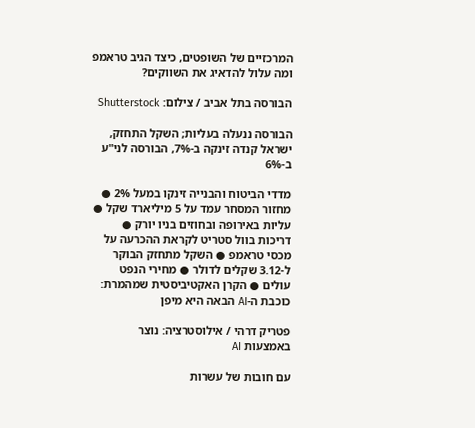המרכזיים של השופטים, כיצד הגיב טראמפ ומה עלול להדאיג את השווקים?

הבורסה בתל אביב / צילום: Shutterstock

הבורסה ננעלה בעליות; השקל התחזק, ישראל קנדה זינקה ב-7%, הבורסה לני"ע ב-6%

מדדי הביטוח והבנייה זינקו במעל 2% ● מחזור המסחר עמד על 5 מיליארד שקל ● עליות באירופה ובחוזים בניו יורק ● דריכות בוול סטריט לקראת ההכרעה על מכסי טראמפ ● השקל מתחזק הבוקר ל-3.12 שקלים לדולר ● מחירי הנפט עולים ● הקרן האקטיביסטית שמהמרת: כוכבת ה-AI הבאה היא מיפן

פטריק דרהי / אילוסטרציה: נוצר באמצעות AI

עם חובות של עשרות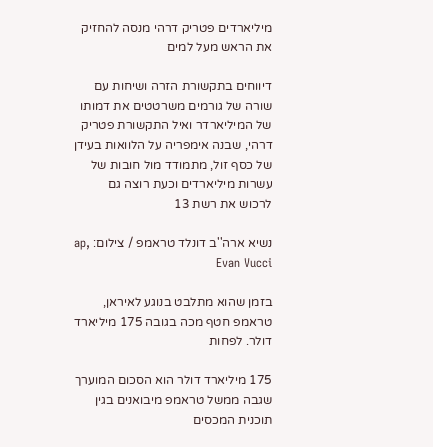מיליארדים פטריק דרהי מנסה להחזיק את הראש מעל למים

דיווחים בתקשורת הזרה ושיחות עם שורה של גורמים משרטטים את דמותו של המיליארדר ואיל התקשורת פטריק דרהי, שבנה אימפריה על הלוואות בעידן של כסף זול, מתמודד מול חובות של עשרות מיליארדים וכעת רוצה גם לרכוש את רשת 13

נשיא ארה''ב דונלד טראמפ / צילום: ap, Evan Vucci

בזמן שהוא מתלבט בנוגע לאיראן, טראמפ חטף מכה בגובה 175 מיליארד דולר. לפחות

175 מיליארד דולר הוא הסכום המוערך שגבה ממשל טראמפ מיבואנים בגין תוכנית המכסים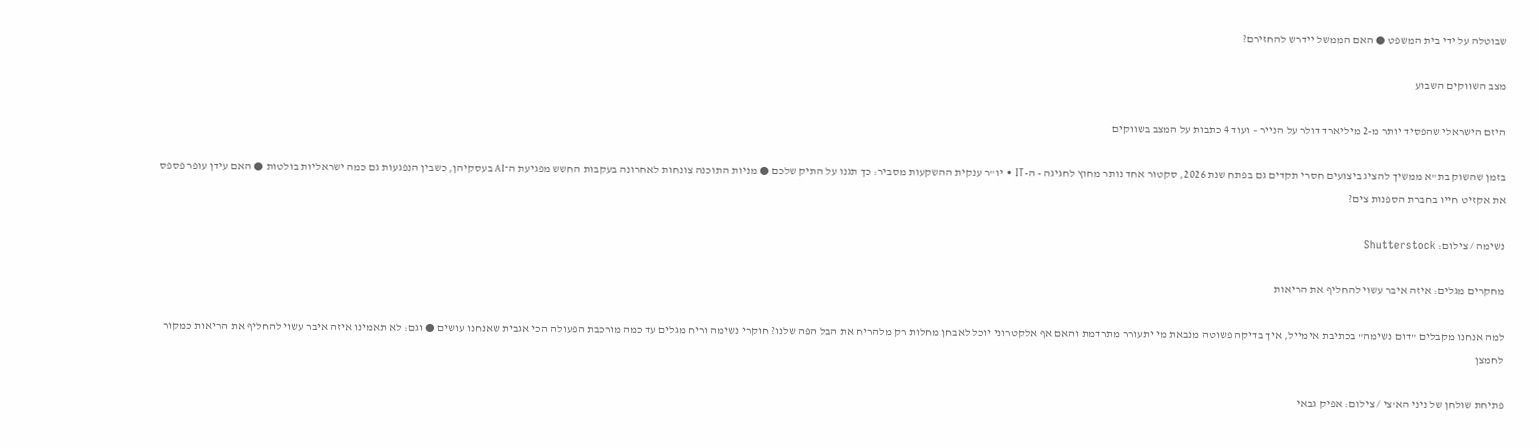שבוטלה על ידי בית המשפט ● האם הממשל יידרש להחזירם?

מצב השווקים השבוע

היזם הישראלי שהפסיד יותר מ-2 מיליארד דולר על הנייר – ועוד 4 כתבות על המצב בשווקים

בזמן שהשוק בת"א ממשיך להציג ביצועים חסרי תקדים גם בפתח שנת 2026, סקטור אחד נותר מחוץ לחגיגה - ה-IT • יו"ר ענקית ההשקעות מסביר: כך תגנו על התיק שלכם ● מניות התוכנה צונחות לאחרונה בעקבות החשש מפגיעת ה־AI בעסקיהן, כשבין הנפגעות גם כמה ישראליות בולטות ● האם עידן עופר פספס את אקזיט חייו בחברת הספנות צים?

נשימה / צילום: Shutterstock

מחקרים מגלים: איזה איבר עשוי להחליף את הריאות

למה אנחנו מקבלים "דום נשימה" בכתיבת אימייל, איך בדיקה פשוטה מנבאת מי יתעורר מתרדמת והאם אף אלקטרוני יוכל לאבחן מחלות רק מלהריח את הבל הפה שלנו? חוקרי נשימה וריח מגלים עד כמה מורכבת הפעולה הכי אגבית שאנחנו עושים ● וגם: לא תאמינו איזה איבר עשוי להחליף את הריאות כמקור לחמצן

פתיחת שולחן של ניני הא'צי / צילום: אפיק גבאי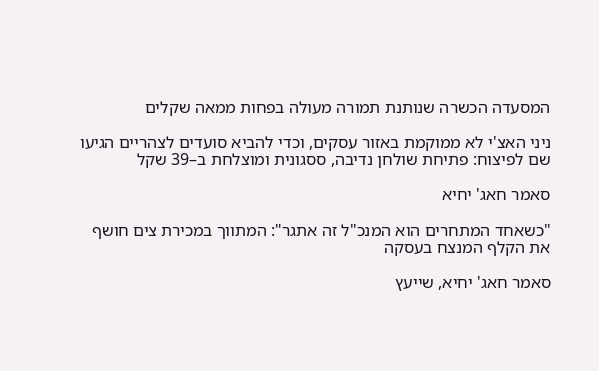המסעדה הכשרה שנותנת תמורה מעולה בפחות ממאה שקלים

ניני האצ'י לא ממוקמת באזור עסקים, וכדי להביא סועדים לצהריים הגיעו שם לפיצוח: פתיחת שולחן נדיבה, ססגונית ומוצלחת ב–39 שקל

סאמר חאג' יחיא

"כשאחד המתחרים הוא המנכ"ל זה אתגר": המתווך במכירת צים חושף את הקלף המנצח בעסקה

סאמר חאג' יחיא, שייעץ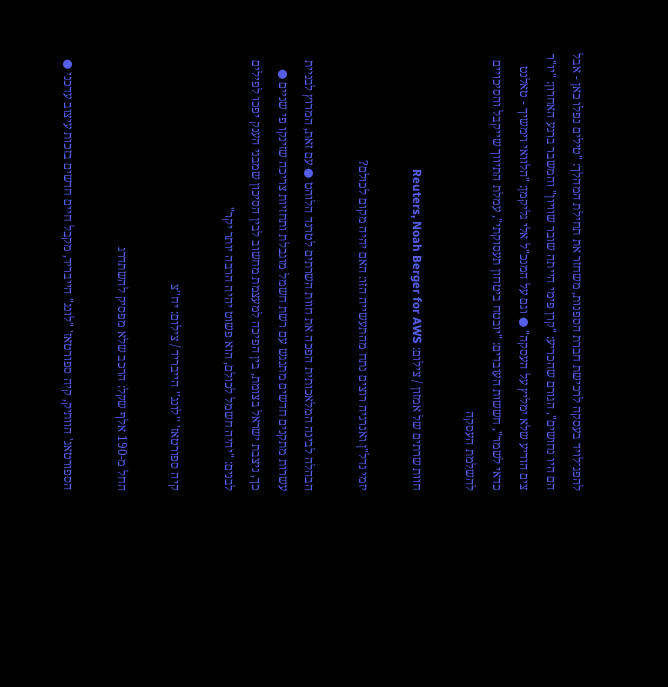להפג־לויד בעסקה לרכישת חברת הספנות, משחזר את תחילת המהלך: "טילים נפלו כאן - אבל הם היו נחושים", הגורם שהכריע: "קרן פימי הייתה שובר שוויון" והמשבר ברגע האחרון: "יו"ר צים הודיע שלא ימליץ על העסקה" ● וגם על המנכ"ל אלי גליקמן: "הלוואי וימשיך - טאלנט כדאי לשמר", חששות העובדים: "יובטח ביטחון תעסוקתי", עמלת התיווך שייקבל והסיכויים להשלמת העסקה

חוות שרתים של אמזון / צילום: Reuters, Noah Berger for AWS

יזמי נדל"ן ואנרגיה רוצים נתח מהתעשייה הזו: האם יהיה מקום לכולם?

הבהלה לבינה המלאכותית הפכה את חוות השרתים לטרנד הלוהט ● עם זאת, המרוץ לבניית עשרות מתקנים חדשים מתנגש עם רשת חשמל מוגבלת ותחזיות צריכה שזינקו פי שניים ● כך, ניצבת ישראל בצומת, בין הפיכה למעצמת מחשוב לבין הסיכון שמבני הענק יפכו לפילים לבנים: "יהיה חשמל לכולם, הוא פשוט יהיה הרבה יותר יקר"

קיה ספורטאז' ''לונג'' הייבריד / צילום: יח''צ

החל מ-190 אלף שקל: הרכב שלא מפסיק להשתדרג

הספורטאג' הוותיק, קיה ספורטאז' "לונג" הייבריד, מקבל חיים חדשים בזכות עיצוב עדכני ●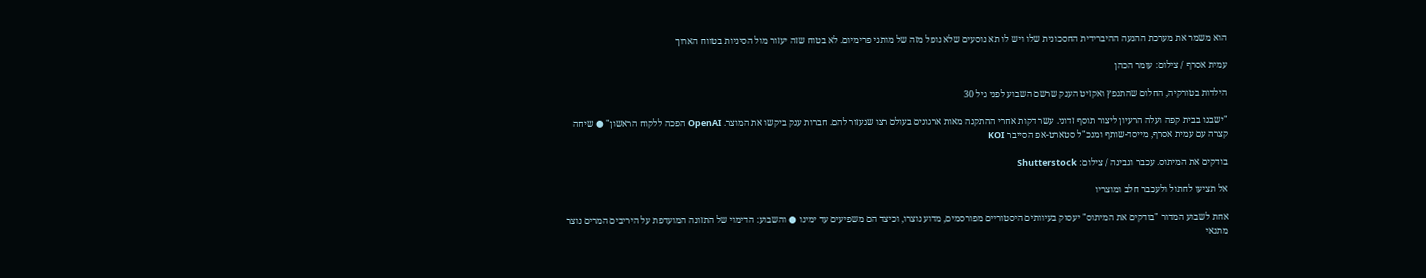הוא משמר את מערכת ההנעה ההיברידית החסכונית שלו ויש לו תא נוסעים שלא נופל מזה של מותגי פרימיום. לא בטוח שזה יעזור מול הסיניות בטווח הארוך

עמית אסרף / צילום: עומר הכהן

הילדות בטורקיה, החלום שהתנפץ ואקזיט הענק שרשם השבוע לפני גיל 30

"ישבנו בבית קפה ועלה הרעיון ליצור תוסף זדוני. עשר דקות אחרי ההתקנה מאות ארגונים בעולם רצו שנעזור להם. חברות ענק ביקשו את המוצר. OpenAI הפכה ללקוח הראשון" ● שיחה קצרה עם עמית אסרף, מייסד-שותף ומנכ"ל סטארט-אפ הסייבר KOI

בודקים את המיתוס. עכבר וגבינה / צילום: Shutterstock

אל תציעו לחתול ולעכבר חלב ומוצריו

אחת לשבוע המדור "בודקים את המיתוס" יעסוק בעיוותים היסטוריים מפורסמים, מדוע נוצרו, וכיצד הם משפיעים עד ימינו ● והשבוע: הדימוי של התזונה המועדפת על היריבים המרים נוצר מתנאי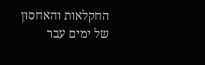החקלאות והאחסון של ימים עבר